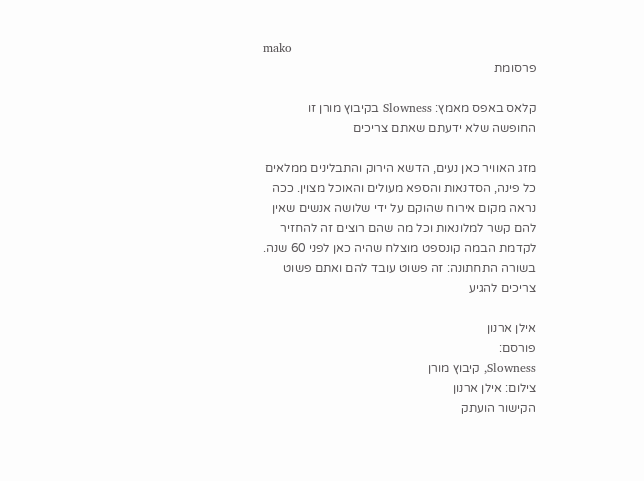mako
פרסומת

קלאס באפס מאמץ: Slowness בקיבוץ מורן זו החופשה שלא ידעתם שאתם צריכים

מזג האוויר כאן נעים, הדשא הירוק והתבלינים ממלאים כל פינה, הסדנאות והספא מעולים והאוכל מצוין. ככה נראה מקום אירוח שהוקם על ידי שלושה אנשים שאין להם קשר למלונאות וכל מה שהם רוצים זה להחזיר לקדמת הבמה קונספט מוצלח שהיה כאן לפני 60 שנה. בשורה התחתונה: זה פשוט עובד להם ואתם פשוט צריכים להגיע

אילן ארנון
פורסם:
Slowness, קיבוץ מורן
צילום: אילן ארנון
הקישור הועתק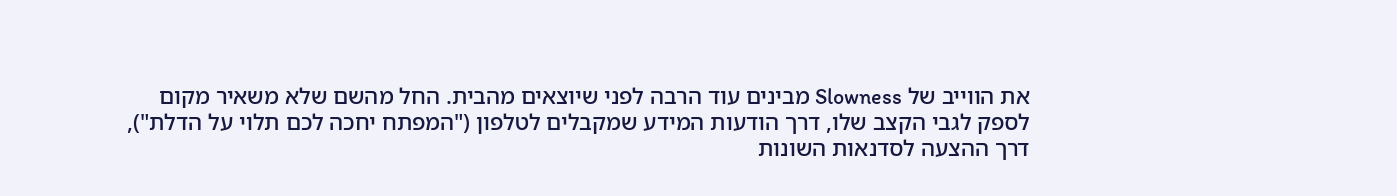את הווייב של Slowness מבינים עוד הרבה לפני שיוצאים מהבית. החל מהשם שלא משאיר מקום לספק לגבי הקצב שלו, דרך הודעות המידע שמקבלים לטלפון ("המפתח יחכה לכם תלוי על הדלת"), דרך ההצעה לסדנאות השונות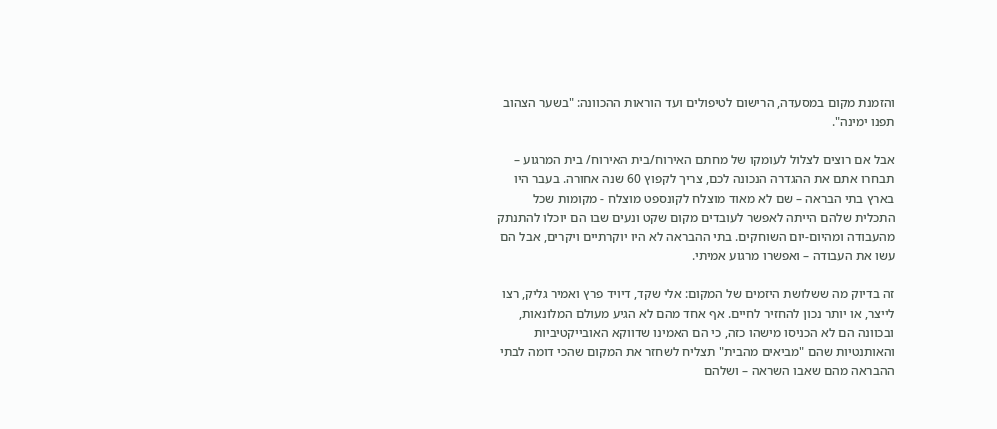והזמנת מקום במסעדה, הרישום לטיפולים ועד הוראות ההכוונה: "בשער הצהוב תפנו ימינה".

אבל אם רוצים לצלול לעומקו של מחתם האירוח/בית האירוח/ בית המרגוע – תבחרו אתם את ההגדרה הנכונה לכם, צריך לקפוץ 60 שנה אחורה. בעבר היו בארץ בתי הבראה – שם לא מאוד מוצלח לקונספט מוצלח - מקומות שכל התכלית שלהם הייתה לאפשר לעובדים מקום שקט ונעים שבו הם יוכלו להתנתק מהעבודה ומהיום-יום השוחקים. בתי ההבראה לא היו יוקרתיים ויקרים, אבל הם עשו את העבודה – ואפשרו מרגוע אמיתי.

זה בדיוק מה ששלושת היזמים של המקום: אלי שקד, דיויד פרץ ואמיר גליק, רצו לייצר, או יותר נכון להחזיר לחיים. אף אחד מהם לא הגיע מעולם המלונאות, ובכוונה הם לא הכניסו מישהו כזה, כי הם האמינו שדווקא האובייקטיביות והאותנטיות שהם "מביאים מהבית" תצליח לשחזר את המקום שהכי דומה לבתי ההבראה מהם שאבו השראה – ושלהם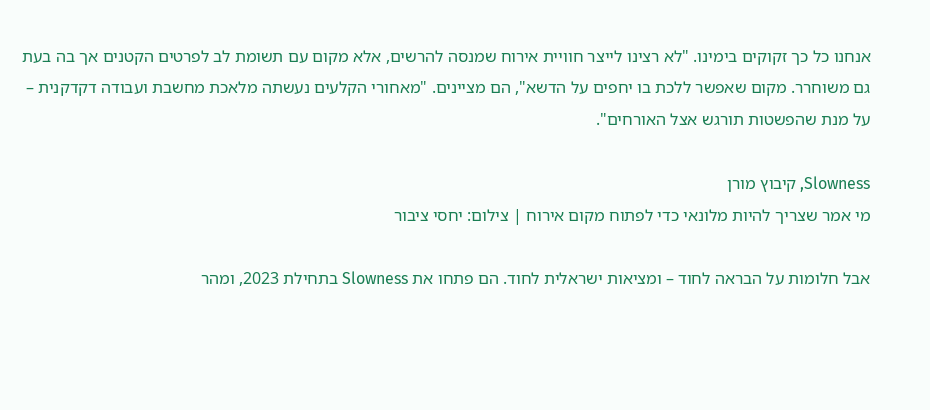אנחנו כל כך זקוקים בימינו. "לא רצינו לייצר חוויית אירוח שמנסה להרשים, אלא מקום עם תשומת לב לפרטים הקטנים אך בה בעת גם משוחרר. מקום שאפשר ללכת בו יחפים על הדשא", הם מציינים. "מאחורי הקלעים נעשתה מלאכת מחשבת ועבודה דקדקנית – על מנת שהפשטות תורגש אצל האורחים".

Slowness, קיבוץ מורן
מי אמר שצריך להיות מלונאי כדי לפתוח מקום אירוח | צילום: יחסי ציבור

אבל חלומות על הבראה לחוד – ומציאות ישראלית לחוד. הם פתחו את Slowness בתחילת 2023, ומהר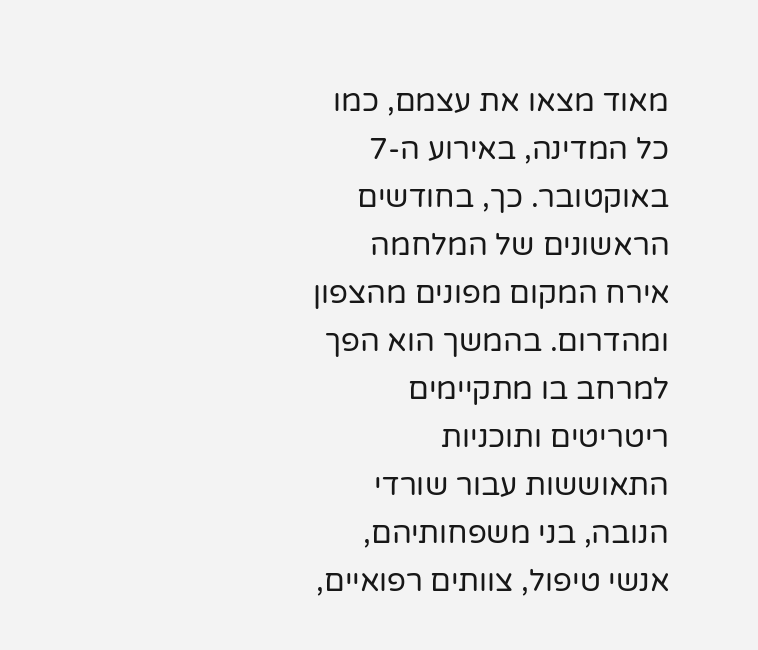מאוד מצאו את עצמם, כמו כל המדינה, באירוע ה-7 באוקטובר. כך, בחודשים הראשונים של המלחמה אירח המקום מפונים מהצפון ומהדרום. בהמשך הוא הפך למרחב בו מתקיימים ריטריטים ותוכניות התאוששות עבור שורדי הנובה, בני משפחותיהם, אנשי טיפול, צוותים רפואיים,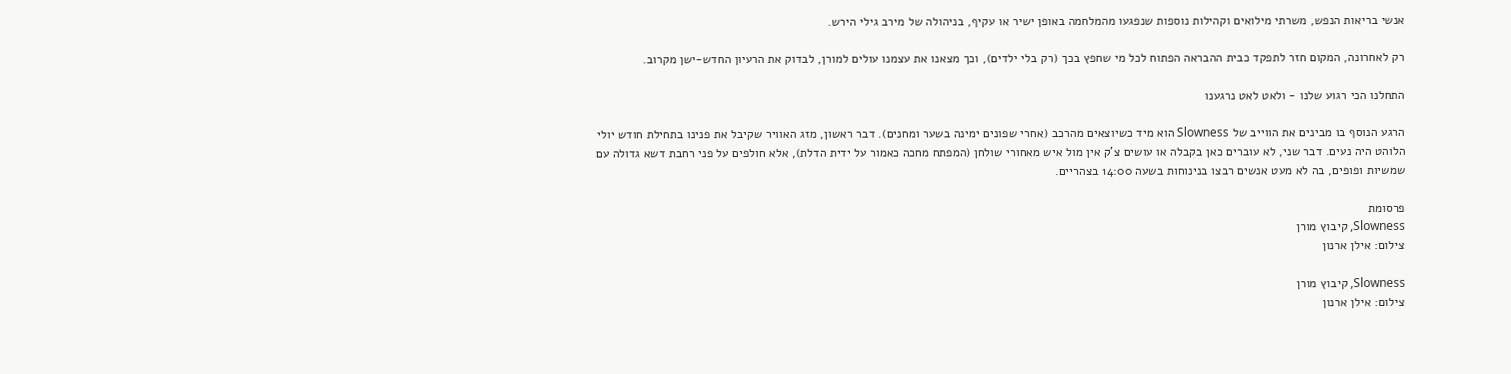אנשי בריאות הנפש, משרתי מילואים וקהילות נוספות שנפגעו מהמלחמה באופן ישיר או עקיף, בניהולה של מירב גילי הירש.

רק לאחרונה, המקום חזר לתפקד כבית ההבראה הפתוח לכל מי שחפץ בכך (רק בלי ילדים), וכך מצאנו את עצמנו עולים למורן, לבדוק את הרעיון החדש-ישן מקרוב.

התחלנו הכי רגוע שלנו - ולאט לאט נרגענו

הרגע הנוסף בו מבינים את הווייב של Slowness הוא מיד כשיוצאים מהרכב (אחרי שפונים ימינה בשער ומחנים). דבר ראשון, מזג האוויר שקיבל את פנינו בתחילת חודש יולי הלוהט היה נעים. דבר שני, לא עוברים כאן בקבלה או עושים צ'ק אין מול איש מאחורי שולחן (המפתח מחכה כאמור על ידית הדלת), אלא חולפים על פני רחבת דשא גדולה עם שמשיות ופופים, בה לא מעט אנשים רבצו בנינוחות בשעה 14:00 בצהריים.

פרסומת
Slowness, קיבוץ מורן
צילום: אילן ארנון

Slowness, קיבוץ מורן
צילום: אילן ארנון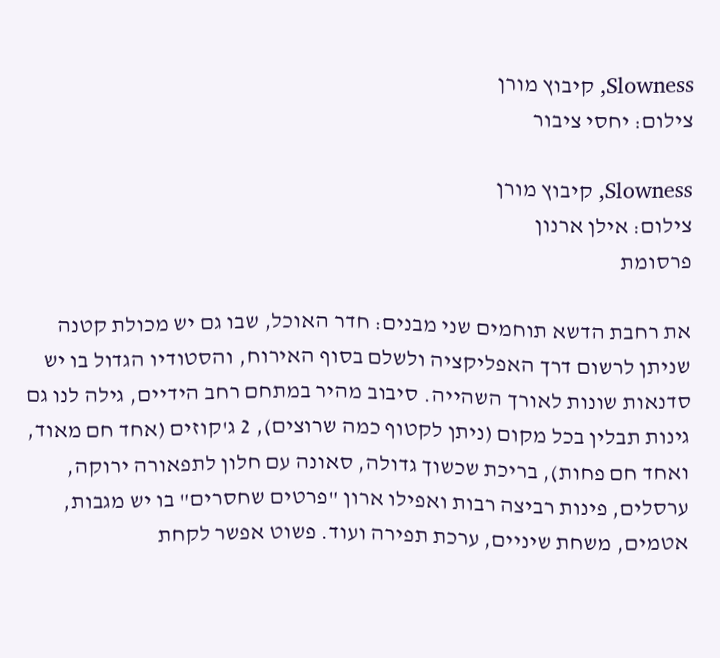Slowness, קיבוץ מורן
צילום: יחסי ציבור

Slowness, קיבוץ מורן
צילום: אילן ארנון
פרסומת

את רחבת הדשא תוחמים שני מבנים: חדר האוכל, שבו גם יש מכולת קטנה שניתן לרשום דרך האפליקציה ולשלם בסוף האירוח, והסטודיו הגדול בו יש סדנאות שונות לאורך השהייה. סיבוב מהיר במתחם רחב הידיים, גילה לנו גם גינות תבלין בכל מקום (ניתן לקטוף כמה שרוצים), 2 ג'קוזים (אחד חם מאוד, ואחד חם פחות), בריכת שכשוך גדולה, סאונה עם חלון לתפאורה ירוקה, ערסלים, פינות רביצה רבות ואפילו ארון "פרטים שחסרים" בו יש מגבות, אטמים, משחת שיניים, ערכת תפירה ועוד. פשוט אפשר לקחת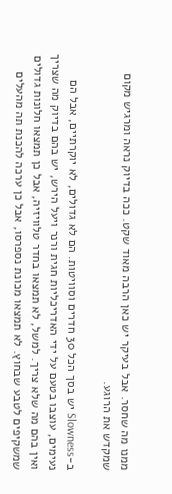ממנו מה שחסר. אבל בעיקר יש כאן הרבה מאוד שקט. ככה בדיוק נראה ומרגיש מקום שמקדש את הרוגע.

ב-Slowness יש בסך הכל 30 חדרים וסוויטות. הם לא גדולים, לא יוקרתיים, אבל הם נעימים, עוצבו בטעם על ידי האדריכליות חגית ורנר ויעל הירש, יש בהם בדיוק מה שצריך ואין בהם מה שלא צריך. למשל, לא תמצאו בחדר טלוויזיה, אבל כן תמצאו חלונות גדולים שמשקיפים לטבע שבחוץ. לא תמצאו מכונת נספרסו, אבל כן ערכה להכנת תה מהעלים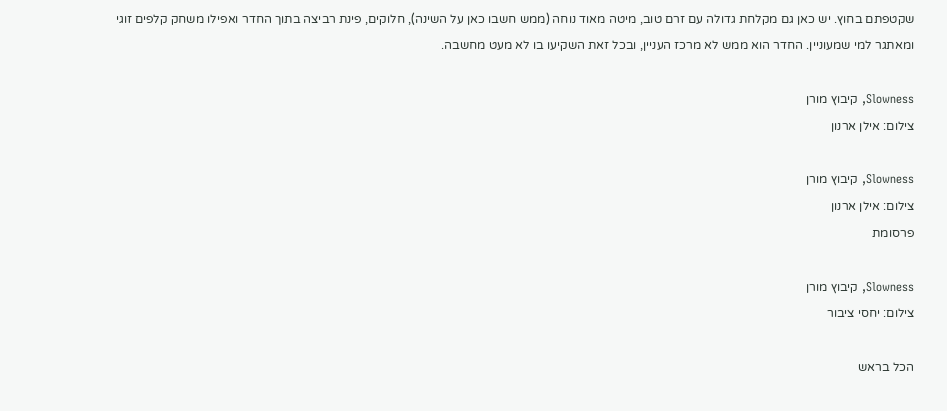שקטפתם בחוץ. יש כאן גם מקלחת גדולה עם זרם טוב, מיטה מאוד נוחה (ממש חשבו כאן על השינה), חלוקים, פינת רביצה בתוך החדר ואפילו משחק קלפים זוגי ומאתגר למי שמעוניין. החדר הוא ממש לא מרכז העניין, ובכל זאת השקיעו בו לא מעט מחשבה.

Slowness, קיבוץ מורן
צילום: אילן ארנון

Slowness, קיבוץ מורן
צילום: אילן ארנון
פרסומת

Slowness, קיבוץ מורן
צילום: יחסי ציבור

הכל בראש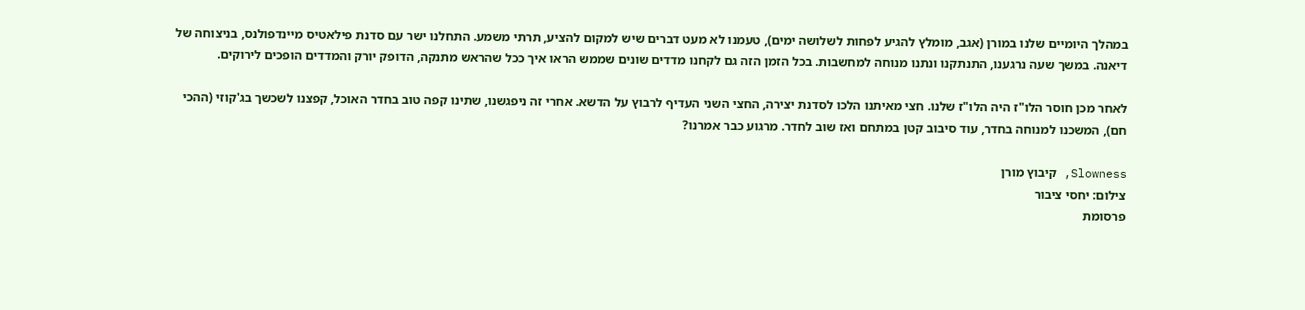במהלך היומיים שלנו במורן (אגב, מומלץ להגיע לפחות לשלושה ימים), טעמנו לא מעט דברים שיש למקום להציע, תרתי משמע. התחלנו ישר עם סדנת פילאטיס מיינדפולנס, בניצוחה של דיאנה. במשך שעה נרגענו, התנתקנו ונתנו מנוחה למחשבות. בכל הזמן הזה גם לקחנו מדדים שונים שממש הראו איך ככל שהראש מתנקה, הדופק יורק והמדדים הופכים לירוקים.

לאחר מכן חוסר הלו"ז היה הלו"ז שלנו. חצי מאיתנו הלכו לסדנת יצירה, החצי השני העדיף לרבוץ על הדשא. אחרי זה ניפגשנו, שתינו קפה טוב בחדר האוכל, קפצנו לשכשך בג'קוזי (ההכי חם), המשכנו למנוחה בחדר, עוד סיבוב קטן במתחם ואז שוב לחדר. מרגוע כבר אמרנו?

Slowness, קיבוץ מורן
צילום: יחסי ציבור
פרסומת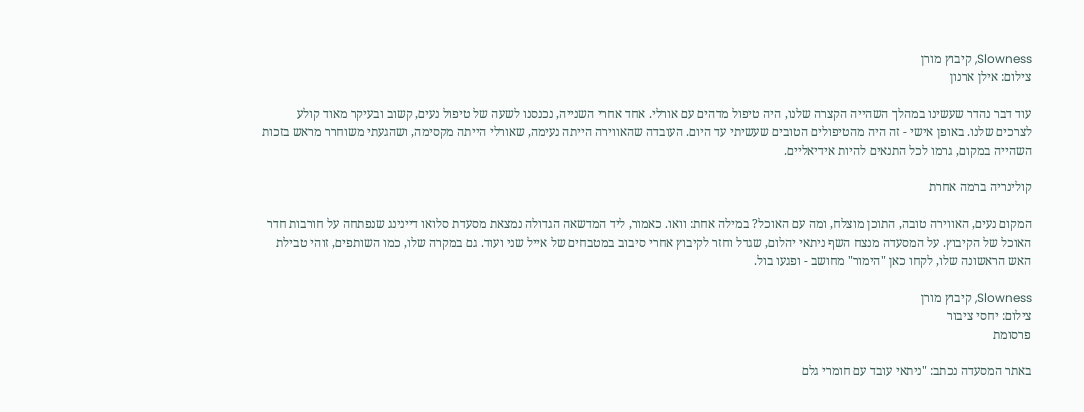Slowness, קיבוץ מורן
צילום: אילן ארנון

עוד דבר נהדר שעשינו במהלך השהייה הקצרה שלנו, היה טיפול מדהים עם אורלי. אחד אחרי השנייה, נכנסנו לשעה של טיפול נעים, קשוב ובעיקר מאוד קולע לצרכים שלנו. באופן אישי - זה היה מהטיפולים הטובים שעשיתי עד היום. העובדה שהאווירה הייתה נעימה, שאורלי הייתה מקסימה, ושהגעתי משוחרר מראש בזכות השהייה במקום, גרמו לכל התנאים להיות אידיאליים.

קולינריה ברמה אחרת

המקום נעים, האווירה טובה, התוכן מוצלח, ומה עם האוכל? במילה אחת: וואו. כאמור, ליד המדשאה הגדולה נמצאת מסעדת סלואו דיינינג שנפתחה על חורבות חדר האוכל של הקיבוץ. על המסעדה מנצח השף ניתאי יהלום, שגדל וחזר לקיבוץ אחרי סיבוב במטבחים של אייל שני ועוד. גם במקרה שלו, כמו השותפים, זוהי טבילת האש הראשונה שלו, לקחו כאן "הימור" מחושב - ופגעו בול.

Slowness, קיבוץ מורן
צילום: יחסי ציבור
פרסומת

באתר המסעדה נכתב: "ניתאי עובד עם חומרי גלם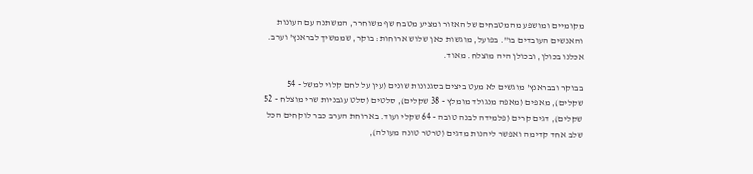מקומיים ומושפע מהמטבחים של האזור ומציע מטבח שף משוחרר, המשתנה עם העונות והאנשים העובדים בו". בפועל, מוגשות כאן שלוש ארוחות: בוקר, שממשיך לבראנץ' וערב. אכלנו בכולן, ובכולן היה מוצלח. מאוד.

בבוקר ובבראנץ' מוגשים לא מעט ביצים בסגנונות שונים (עין על לחם קלוי למשל - 54 שקלים), מאפים (מאפה מנגולד מומלץ - 38 שקלים), סלטים (סלט עגבניות שרי מוצלח - 52 שקלים), דגים קרים (פלמידה לבנה טובה - 64 שקלי ועוד. בארוחת הערב כבר לוקחים הכל שלב אחד קדימה ואפשר ליהנות מדגים (טרטר טונה מעולה),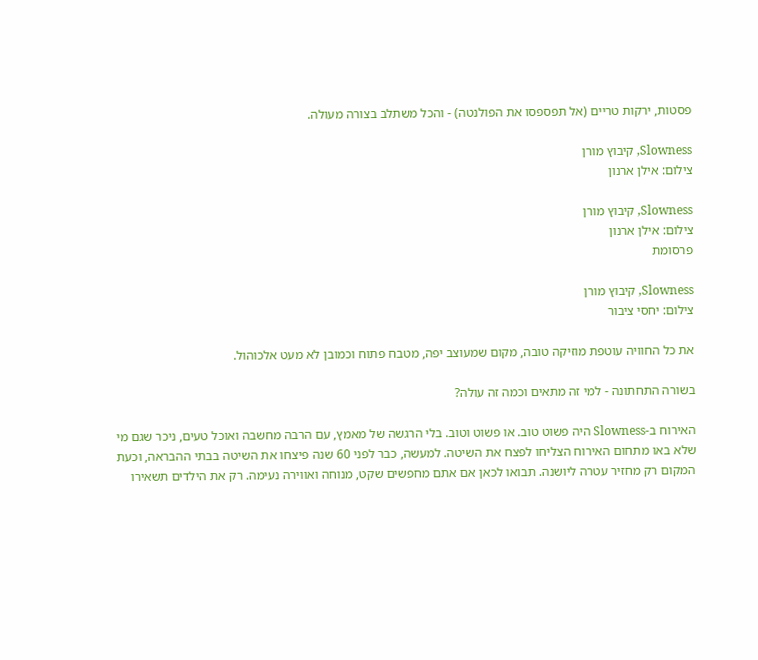פסטות, ירקות טריים (אל תפספסו את הפולנטה) - והכל משתלב בצורה מעולה.

Slowness, קיבוץ מורן
צילום: אילן ארנון

Slowness, קיבוץ מורן
צילום: אילן ארנון
פרסומת

Slowness, קיבוץ מורן
צילום: יחסי ציבור

את כל החוויה עוטפת מוזיקה טובה, מקום שמעוצב יפה, מטבח פתוח וכמובן לא מעט אלכוהול.

בשורה התחתונה - למי זה מתאים וכמה זה עולה?

האירוח ב-Slowness היה פשוט טוב. או פשוט וטוב. בלי הרגשה של מאמץ, עם הרבה מחשבה ואוכל טעים, ניכר שגם מי שלא באו מתחום האירוח הצליחו לפצח את השיטה. למעשה, כבר לפני 60 שנה פיצחו את השיטה בבתי ההבראה, וכעת המקום רק מחזיר עטרה ליושנה. תבואו לכאן אם אתם מחפשים שקט, מנוחה ואווירה נעימה. רק את הילדים תשאירו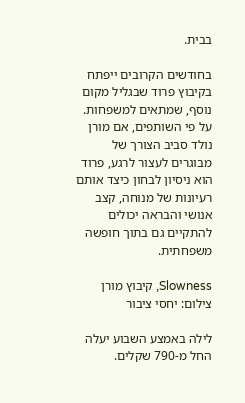בבית.

בחודשים הקרובים ייפתח בקיבוץ פרוד שבגליל מקום נוסף, שמתאים למשפחות. על פי השותפים, אם מורן נולד סביב הצורך של מבוגרים לעצור לרגע, פרוד הוא ניסיון לבחון כיצד אותם רעיונות של מנוחה, קצב אנושי והבראה יכולים להתקיים גם בתוך חופשה משפחתית.

Slowness, קיבוץ מורן
צילום: יחסי ציבור

לילה באמצע השבוע יעלה החל מ-790 שקלים.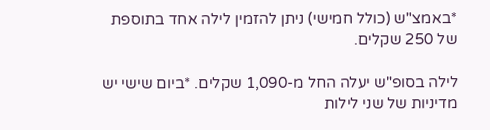*באמצ"ש (כולל חמישי) ניתן להזמין לילה אחד בתוספת של 250 שקלים.

לילה בסופ"ש יעלה החל מ-1,090 שקלים. *ביום שישי יש מדיניות של שני לילות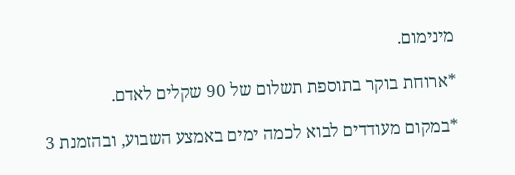מינימום.

*ארוחת בוקר בתוספת תשלום של 90 שקלים לאדם.

*במקום מעודדים לבוא לכמה ימים באמצע השבוע, ובהזמנת 3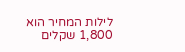לילות המחיר הוא 1,800 שקלים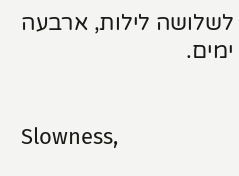לשלושה לילות, ארבעה ימים.


Slowness,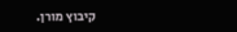קיבוץ מורן.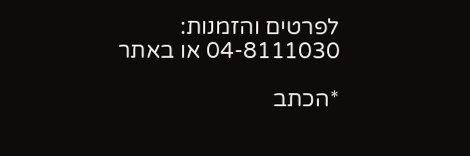לפרטים והזמנות: 04-8111030 או באתר

*הכתב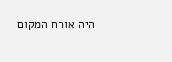היה אורח המקום